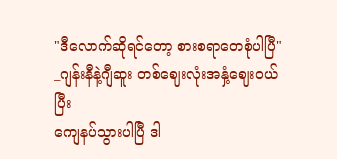"ဒီလောက်ဆိုရင်တော့ စားစရာတေစုံပါပြီ"
_ဂျန်းနီနဲ့ဂျီဆူး တစ်ဈေးလုံးအနှံ့ဈေး၀ယ်ပြီး
ကျေနပ်သွားပါပြီ ဒါ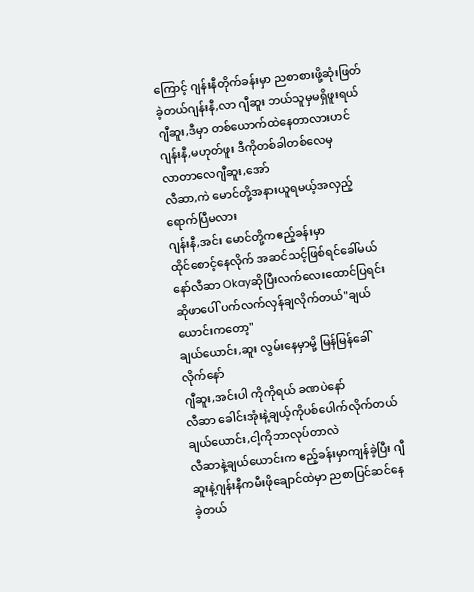ကြောင့် ဂျန်းနီတိုက်ခန်းမှာ ညစာစားဖို့ဆုံးဖြတ်ခဲ့တယ်ဂျန်းနီ,လာ ဂျီဆူး ဘယ်သူမှမရှိဖူးရယ်
ဂျီဆူး,ဒီမှာ တစ်ယောက်ထဲနေတာလားဟင်
ဂျန်းနီ,မဟုတ်ဖူး ဒီကိုတစ်ခါတစ်လေမှ
လာတာလေဂျီဆူး,အော်
လီဆာ,ကဲ မောင်တို့အနားယူရမယ့်အလှည့်ရောက်ပြီမလား
ဂျန်းနီ,အင်း မောင်တို့ကဧည့်ခန်းမှာ
ထိုင်စောင့်နေလိုက် အဆင်သင့်ဖြစ်ရင်ခေါ်မယ်နော်လီဆာ Okayဆိုပြီးလက်လေးထောင်ပြရင်း
ဆိုဖာပေါ် ပက်လက်လှန်ချလိုက်တယ်"ချယ်ယောင်းကတော့"
ချယ်ယောင်း,ဆူး လွမ်းနေမှာမို့ မြန်မြန်ခေါ်လိုက်နော်
ဂျီဆူး,အင်းပါ ကိုကိုရယ် ခဏပဲနော်
လီဆာ ခေါင်းအုံးနဲ့ချယ့်ကိုပစ်ပေါက်လိုက်တယ်
ချယ်ယောင်း,ငါ့ကိုဘာလုပ်တာလဲ
လီဆာနဲ့ချယ်ယောင်းက ဧည့်ခန်းမှာကျန်ခဲ့ပြီး ဂျီဆူးနဲ့ဂျန်းနီကမီးဖိုချောင်ထဲမှာ ညစာပြင်ဆင်နေခဲ့တယ်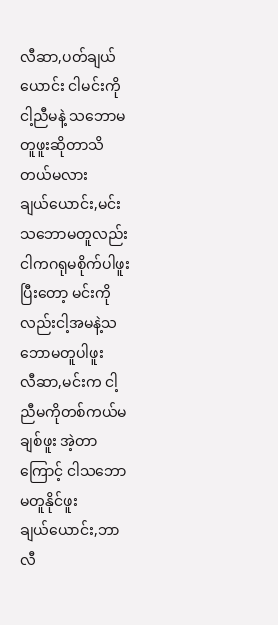လီဆာ,ပတ်ချယ်ယောင်း ငါမင်းကိုငါ့ညီမနဲ့ သဘောမတူဖူးဆိုတာသိတယ်မလား
ချယ်ယောင်း,မင်းသဘောမတူလည်း ငါကဂရုမစိုက်ပါဖူး ပြီးတော့ မင်းကိုလည်းငါ့အမနဲ့သဘောမတူပါဖူး
လီဆာ,မင်းက ငါ့ညီမကိုတစ်ကယ်မချစ်ဖူး အဲ့တာကြောင့် ငါသဘောမတူနိုင်ဖူး
ချယ်ယောင်း,ဘာ
လီ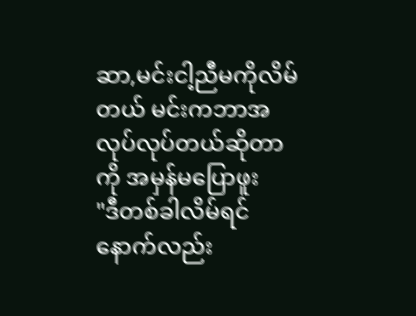ဆာ,မင်းငါ့ညီမကိုလိမ်တယ် မင်းကဘာအလုပ်လုပ်တယ်ဆိုတာကို အမှန်မပြောဖူး
"ဒီတစ်ခါလိမ်ရင် နောက်လည်း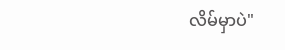လိမ်မှာပဲ"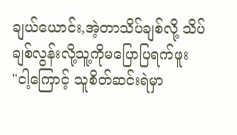ချယ်ယောင်း,အဲ့တာသိပ်ချစ်လို့ သိပ်ချစ်လွန်းလို့သူ့ကိုမပြောပြရက်ဖူး
"ငါ့ကြောင့် သူစိတ်ဆင်းရဲမှာ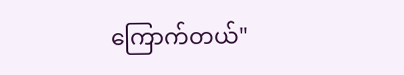ကြောက်တယ်"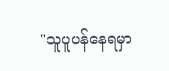"သူပူပန်နေရမှာ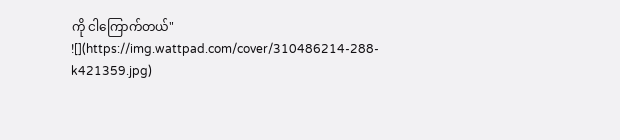ကို ငါကြောက်တယ်"
![](https://img.wattpad.com/cover/310486214-288-k421359.jpg)